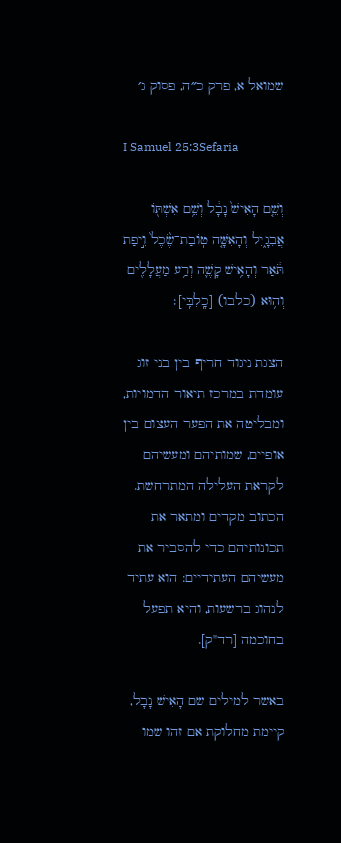שמואל א, פרק כ״ה, פסוק ג׳

I Samuel 25:3Sefaria

וְשֵׁ֤ם הָאִישׁ֙ נָבָ֔ל וְשֵׁ֥ם אִשְׁתּ֖וֹ אֲבִגָ֑יִל וְהָאִשָּׁ֤ה טֽוֹבַת־שֶׂ֙כֶל֙ וִ֣יפַת תֹּ֔אַר וְהָאִ֥ישׁ קָשֶׁ֛ה וְרַ֥ע מַעֲלָלִ֖ים וְה֥וּא (כלבו) [כָֽלִבִּֽי]׃

הצגת ניגוד חריף בין בני זוג עומדת במרכז תיאור הדמויות, ומבליטה את הפער העצום בין אופיים, שמותיהם ומעשיהם לקראת העלילה המתרחשת. הכתוב מקדים ומתאר את תכונותיהם כדי להסביר את מעשיהם העתידיים: הוא עתיד לנהוג ברשעות, והיא תפעל בחוכמה [רד"ק].

באשר למילים שם הָאִישׁ נָבָל, קיימת מחלוקת אם זהו שמו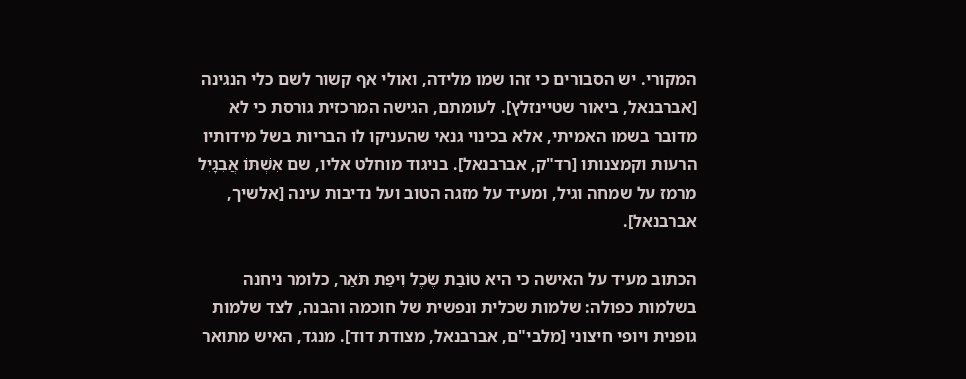המקורי. יש הסבורים כי זהו שמו מלידה, ואולי אף קשור לשם כלי הנגינה [אברבנאל, ביאור שטיינזלץ]. לעומתם, הגישה המרכזית גורסת כי לא מדובר בשמו האמיתי, אלא בכינוי גנאי שהעניקו לו הבריות בשל מידותיו הרעות וקמצנותו [רד"ק, אברבנאל]. בניגוד מוחלט אליו, שם אִשְׁתּוֹ אֲבִגָיִל מרמז על שמחה וגיל, ומעיד על מזגה הטוב ועל נדיבות עינה [אלשיך, אברבנאל].

הכתוב מעיד על האישה כי היא טוֹבַת שֶׂכֶל וִיפַת תֹּאַר, כלומר ניחנה בשלמות כפולה: שלמות שכלית ונפשית של חוכמה והבנה, לצד שלמות גופנית ויופי חיצוני [מלבי"ם, אברבנאל, מצודת דוד]. מנגד, האיש מתואר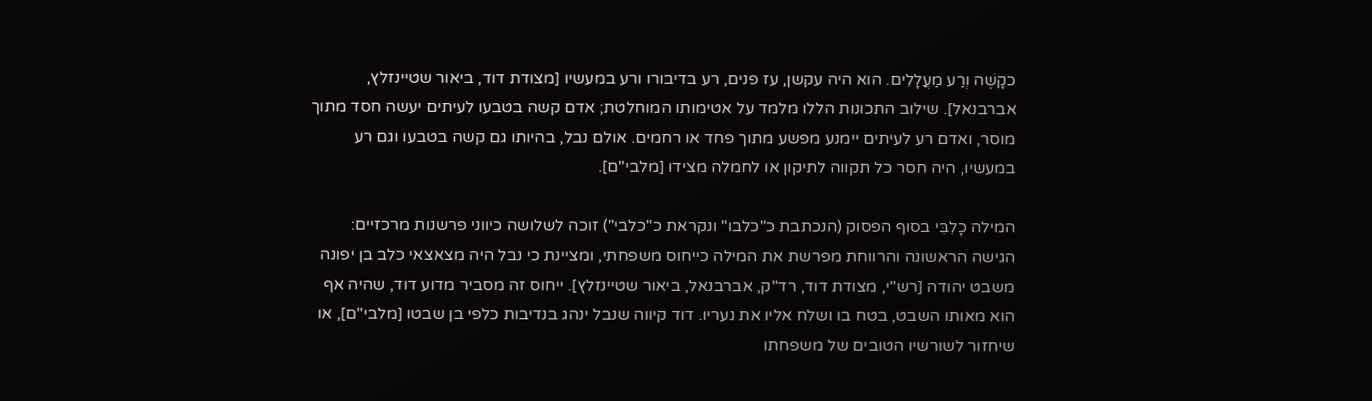כקָשֶׁה וְרַע מַעֲלָלִים. הוא היה עקשן, עז פנים, רע בדיבורו ורע במעשיו [מצודת דוד, ביאור שטיינזלץ, אברבנאל]. שילוב התכונות הללו מלמד על אטימותו המוחלטת; אדם קשה בטבעו לעיתים יעשה חסד מתוך מוסר, ואדם רע לעיתים יימנע מפשע מתוך פחד או רחמים. אולם נבל, בהיותו גם קשה בטבעו וגם רע במעשיו, היה חסר כל תקווה לתיקון או לחמלה מצידו [מלבי"ם].

המילה כָלִבִּי בסוף הפסוק (הנכתבת כ"כלבו" ונקראת כ"כלבי") זוכה לשלושה כיווני פרשנות מרכזיים:
הגישה הראשונה והרווחת מפרשת את המילה כייחוס משפחתי, ומציינת כי נבל היה מצאצאי כלב בן יפונה משבט יהודה [רש"י, מצודת דוד, רד"ק, אברבנאל, ביאור שטיינזלץ]. ייחוס זה מסביר מדוע דוד, שהיה אף הוא מאותו השבט, בטח בו ושלח אליו את נעריו. דוד קיווה שנבל ינהג בנדיבות כלפי בן שבטו [מלבי"ם], או שיחזור לשורשיו הטובים של משפחתו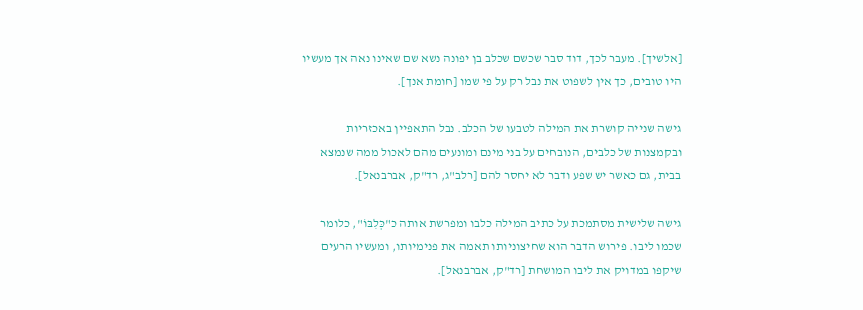[אלשיך]. מעבר לכך, דוד סבר שכשם שכלב בן יפונה נשא שם שאינו נאה אך מעשיו היו טובים, כך אין לשפוט את נבל רק על פי שמו [חומת אנך].

גישה שנייה קושרת את המילה לטבעו של הכלב. נבל התאפיין באכזריות ובקמצנות של כלבים, הנובחים על בני מינם ומונעים מהם לאכול ממה שנמצא בבית, גם כאשר יש שפע ודבר לא יחסר להם [רלב"ג, רד"ק, אברבנאל].

גישה שלישית מסתמכת על כתיב המילה כלבו ומפרשת אותה כ"כְּלִבּוֹ", כלומר שכמו ליבו. פירוש הדבר הוא שחיצוניותו תאמה את פנימיותו, ומעשיו הרעים שיקפו במדויק את ליבו המושחת [רד"ק, אברבנאל].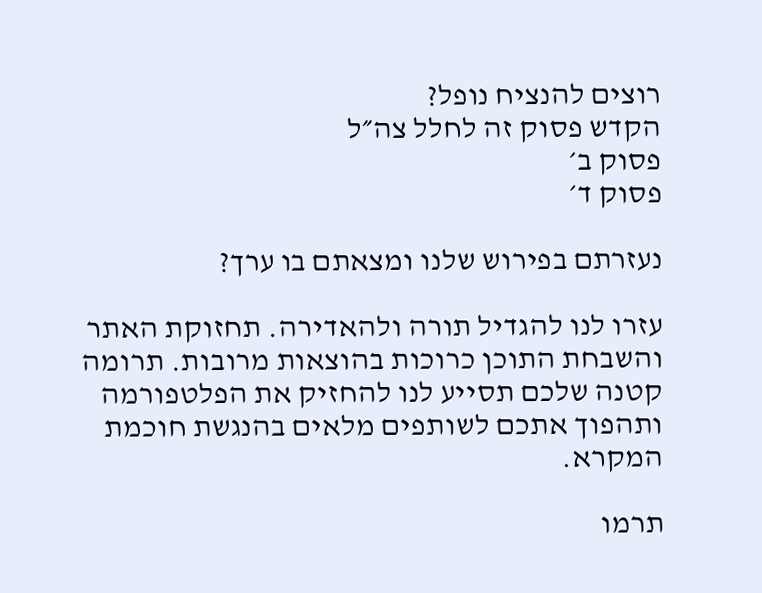רוצים להנציח נופל?
הקדש פסוק זה לחלל צה״ל
פסוק ב׳
פסוק ד׳

נעזרתם בפירוש שלנו ומצאתם בו ערך?

עזרו לנו להגדיל תורה ולהאדירה. תחזוקת האתר והשבחת התוכן כרוכות בהוצאות מרובות. תרומה קטנה שלכם תסייע לנו להחזיק את הפלטפורמה ותהפוך אתכם לשותפים מלאים בהנגשת חוכמת המקרא.

תרמו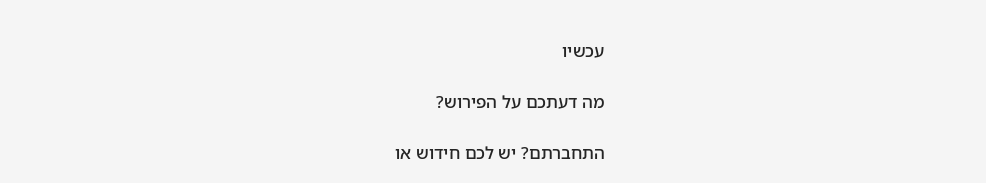עכשיו

מה דעתכם על הפירוש?

התחברתם? יש לכם חידוש או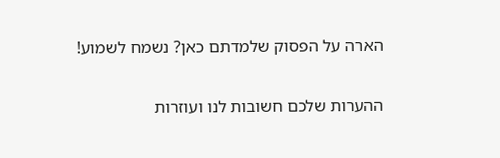הארה על הפסוק שלמדתם כאן? נשמח לשמוע!

ההערות שלכם חשובות לנו ועוזרות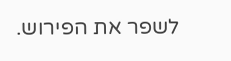לשפר את הפירוש.